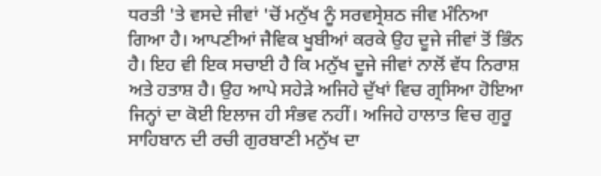ਧਰਤੀ 'ਤੇ ਵਸਦੇ ਜੀਵਾਂ 'ਚੋਂ ਮਨੁੱਖ ਨੂੰ ਸਰਵਸ੍ਰੇਸ਼ਠ ਜੀਵ ਮੰਨਿਆ ਗਿਆ ਹੈ। ਆਪਣੀਆਂ ਜੈਵਿਕ ਖੂਬੀਆਂ ਕਰਕੇ ਉਹ ਦੂਜੇ ਜੀਵਾਂ ਤੋਂ ਭਿੰਨ ਹੈ। ਇਹ ਵੀ ਇਕ ਸਚਾਈ ਹੈ ਕਿ ਮਨੁੱਖ ਦੂਜੇ ਜੀਵਾਂ ਨਾਲੋਂ ਵੱਧ ਨਿਰਾਸ਼ ਅਤੇ ਹਤਾਸ਼ ਹੈ। ਉਹ ਆਪੇ ਸਹੇੜੇ ਅਜਿਹੇ ਦੁੱਖਾਂ ਵਿਚ ਗ੍ਰਸਿਆ ਹੋਇਆ ਜਿਨ੍ਹਾਂ ਦਾ ਕੋਈ ਇਲਾਜ ਹੀ ਸੰਭਵ ਨਹੀਂ। ਅਜਿਹੇ ਹਾਲਾਤ ਵਿਚ ਗੁਰੂ ਸਾਹਿਬਾਨ ਦੀ ਰਚੀ ਗੁਰਬਾਣੀ ਮਨੁੱਖ ਦਾ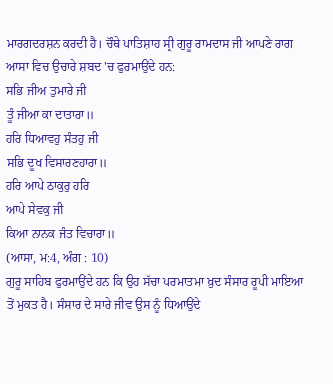ਮਾਰਗਦਰਸ਼ਨ ਕਰਦੀ ਹੈ। ਚੌਥੇ ਪਾਤਿਸ਼ਾਹ ਸ੍ਰੀ ਗੁਰੂ ਰਾਮਦਾਸ ਜੀ ਆਪਣੇ ਰਾਗ ਆਸਾ ਵਿਚ ਉਚਾਰੇ ਸ਼ਬਦ 'ਚ ਫੁਰਮਾਉਂਦੇ ਹਨ:
ਸਭਿ ਜੀਅ ਤੁਮਾਰੇ ਜੀ
ਤੂੰ ਜੀਆ ਕਾ ਦਾਤਾਰਾ॥
ਹਰਿ ਧਿਆਵਹੁ ਸੰਤਹੁ ਜੀ
ਸਭਿ ਦੂਖ ਵਿਸਾਰਣਹਾਰਾ॥
ਹਰਿ ਆਪੇ ਠਾਕੁਰੁ ਹਰਿ
ਆਪੇ ਸੇਵਕੁ ਜੀ
ਕਿਆ ਨਾਨਕ ਜੰਤ ਵਿਚਾਰਾ॥
(ਆਸਾ, ਮ:4, ਅੰਗ : 10)
ਗੁਰੂ ਸਾਹਿਬ ਫੁਰਮਾਉਂਦੇ ਹਨ ਕਿ ਉਹ ਸੱਚਾ ਪਰਮਾਤਮਾ ਖ਼ੁਦ ਸੰਸਾਰ ਰੂਪੀ ਮਾਇਆ ਤੋਂ ਮੁਕਤ ਹੈ। ਸੰਸਾਰ ਦੇ ਸਾਰੇ ਜੀਵ ਉਸ ਨੂੰ ਧਿਆਉਂਦੇ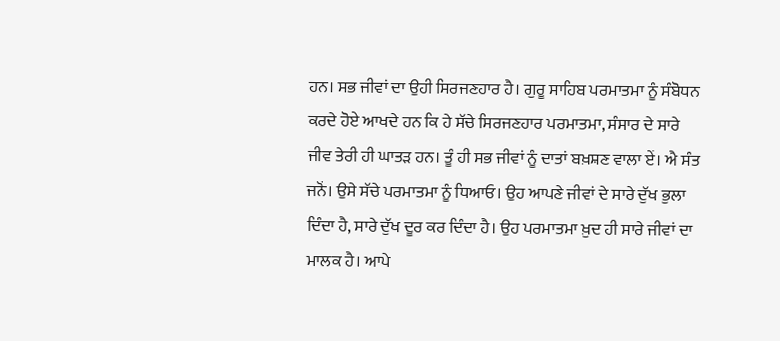ਹਨ। ਸਭ ਜੀਵਾਂ ਦਾ ਉਹੀ ਸਿਰਜਣਹਾਰ ਹੈ। ਗੁਰੂ ਸਾਹਿਬ ਪਰਮਾਤਮਾ ਨੂੰ ਸੰਬੋਧਨ ਕਰਦੇ ਹੋਏ ਆਖਦੇ ਹਨ ਕਿ ਹੇ ਸੱਚੇ ਸਿਰਜਣਹਾਰ ਪਰਮਾਤਮਾ, ਸੰਸਾਰ ਦੇ ਸਾਰੇ ਜੀਵ ਤੇਰੀ ਹੀ ਘਾਤੜ ਹਨ। ਤੂੰ ਹੀ ਸਭ ਜੀਵਾਂ ਨੂੰ ਦਾਤਾਂ ਬਖ਼ਸ਼ਣ ਵਾਲਾ ਏਂ। ਐ ਸੰਤ ਜਨੋਂ। ਉਸੇ ਸੱਚੇ ਪਰਮਾਤਮਾ ਨੂੰ ਧਿਆਓ। ਉਹ ਆਪਣੇ ਜੀਵਾਂ ਦੇ ਸਾਰੇ ਦੁੱਖ ਭੁਲਾ ਦਿੰਦਾ ਹੈ, ਸਾਰੇ ਦੁੱਖ ਦੂਰ ਕਰ ਦਿੰਦਾ ਹੈ। ਉਹ ਪਰਮਾਤਮਾ ਖ਼ੁਦ ਹੀ ਸਾਰੇ ਜੀਵਾਂ ਦਾ ਮਾਲਕ ਹੈ। ਆਪੇ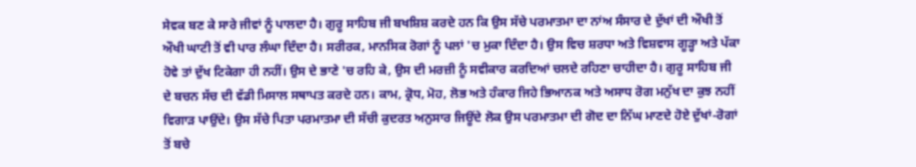ਸੇਵਕ ਬਣ ਕੇ ਸਾਰੇ ਜੀਵਾਂ ਨੂੰ ਪਾਲਦਾ ਹੈ। ਗੁਰੂ ਸਾਹਿਬ ਜੀ ਬਖਸ਼ਿਸ਼ ਕਰਦੇ ਹਨ ਕਿ ਉਸ ਸੱਚੇ ਪਰਮਾਤਮਾ ਦਾ ਨਾਂਅ ਸੰਸਾਰ ਦੇ ਦੁੱਖਾਂ ਦੀ ਔਖੀ ਤੋਂ ਔਖੀ ਘਾਟੀ ਤੋਂ ਵੀ ਪਾਰ ਲੰਘਾ ਦਿੰਦਾ ਹੈ। ਸਰੀਰਕ, ਮਾਨਸਿਕ ਰੋਗਾਂ ਨੂੰ ਪਲਾਂ 'ਚ ਮੁਕਾ ਦਿੰਦਾ ਹੈ। ਉਸ ਵਿਚ ਸ਼ਰਧਾ ਅਤੇ ਵਿਸ਼ਵਾਸ ਗੂੜ੍ਹਾ ਅਤੇ ਪੱਕਾ ਹੋਵੇ ਤਾਂ ਦੁੱਖ ਟਿਕੇਗਾ ਹੀ ਨਹੀਂ। ਉਸ ਦੇ ਭਾਣੇ 'ਚ ਰਹਿ ਕੇ, ਉਸ ਦੀ ਮਰਜ਼ੀ ਨੂੰ ਸਵੀਕਾਰ ਕਰਦਿਆਂ ਚਲਦੇ ਰਹਿਣਾ ਚਾਹੀਦਾ ਹੈ। ਗੁਰੂ ਸਾਹਿਬ ਜੀ ਦੇ ਬਚਨ ਸੱਚ ਦੀ ਵੱਡੀ ਮਿਸਾਲ ਸਥਾਪਤ ਕਰਦੇ ਹਨ। ਕਾਮ, ਕ੍ਰੋਧ, ਮੋਹ, ਲੋਭ ਅਤੇ ਹੰਕਾਰ ਜਿਹੇ ਭਿਆਨਕ ਅਤੇ ਅਸਾਧ ਰੋਗ ਮਨੁੱਖ ਦਾ ਕੁਝ ਨਹੀਂ ਵਿਗਾੜ ਪਾਉਂਦੇ। ਉਸ ਸੱਚੇ ਪਿਤਾ ਪਰਮਾਤਮਾ ਦੀ ਸੱਚੀ ਕੁਦਰਤ ਅਨੁਸਾਰ ਜਿਊਂਦੇ ਲੋਕ ਉਸ ਪਰਮਾਤਮਾ ਦੀ ਗੋਦ ਦਾ ਨਿੱਘ ਮਾਣਦੇ ਹੋਏ ਦੁੱਖਾਂ-ਰੋਗਾਂ ਤੋਂ ਬਚੇ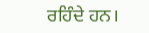ਰਹਿੰਦੇ ਹਨ।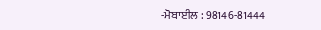-ਮੋਬਾਈਲ : 98146-81444